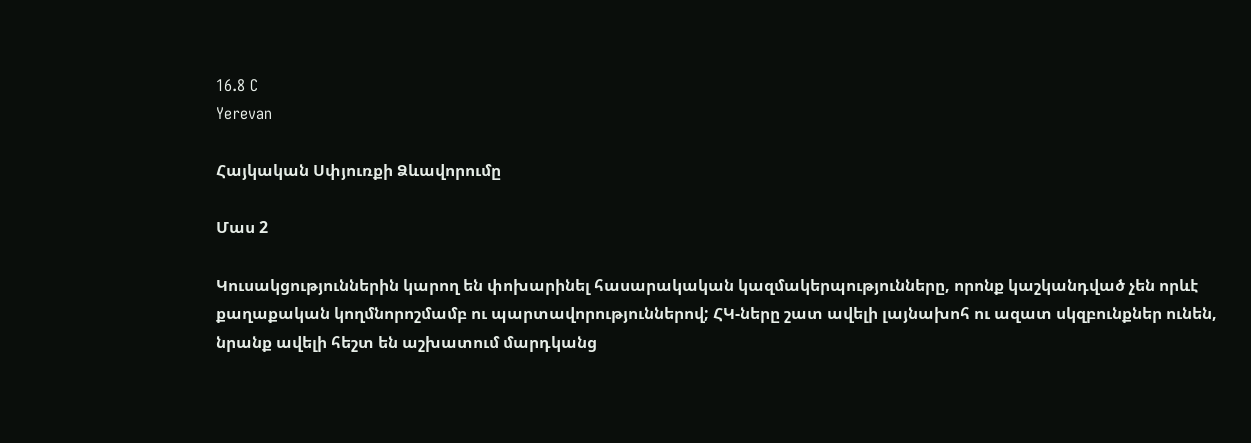16.8 C
Yerevan

Հայկական Սփյուռքի Ձևավորումը

Մաս 2

Կուսակցություններին կարող են փոխարինել հասարակական կազմակերպությունները, որոնք կաշկանդված չեն որևէ քաղաքական կողմնորոշմամբ ու պարտավորություններով; ՀԿ-ները շատ ավելի լայնախոհ ու ազատ սկզբունքներ ունեն, նրանք ավելի հեշտ են աշխատում մարդկանց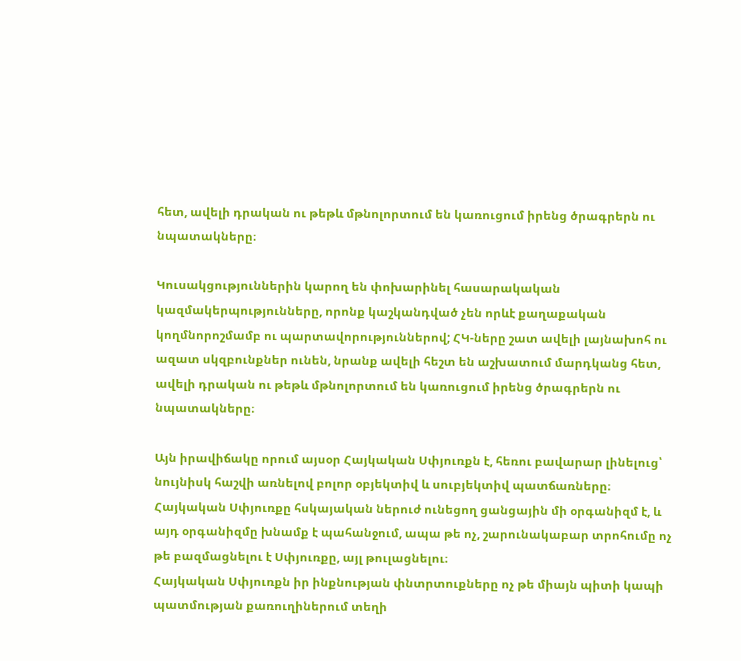հետ, ավելի դրական ու թեթև մթնոլորտում են կառուցում իրենց ծրագրերն ու նպատակները։

Կուսակցություններին կարող են փոխարինել հասարակական կազմակերպությունները, որոնք կաշկանդված չեն որևէ քաղաքական կողմնորոշմամբ ու պարտավորություններով; ՀԿ-ները շատ ավելի լայնախոհ ու ազատ սկզբունքներ ունեն, նրանք ավելի հեշտ են աշխատում մարդկանց հետ, ավելի դրական ու թեթև մթնոլորտում են կառուցում իրենց ծրագրերն ու նպատակները։

Այն իրավիճակը որում այսօր Հայկական Սփյուռքն է, հեռու բավարար լինելուց՝ նույնիսկ հաշվի առնելով բոլոր օբյեկտիվ և սուբյեկտիվ պատճառները։ Հայկական Սփյուռքը հսկայական ներուժ ունեցող ցանցային մի օրգանիզմ է, և այդ օրգանիզմը խնամք է պահանջում, ապա թե ոչ, շարունակաբար տրոհումը ոչ թե բազմացնելու է Սփյուռքը, այլ թուլացնելու։
Հայկական Սփյուռքն իր ինքնության փնտրտուքները ոչ թե միայն պիտի կապի պատմության քառուղիներում տեղի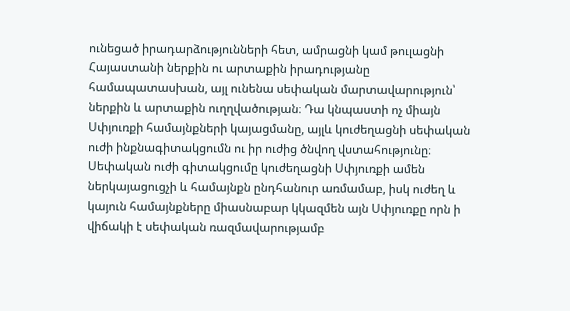ունեցած իրադարձությունների հետ, ամրացնի կամ թուլացնի Հայաստանի ներքին ու արտաքին իրադությանը համապատասխան, այլ ունենա սեփական մարտավարություն՝ ներքին և արտաքին ուղղվածության։ Դա կնպաստի ոչ միայն Սփյուռքի համայնքների կայացմանը, այլև կուժեղացնի սեփական ուժի ինքնագիտակցումն ու իր ուժից ծնվող վստահությունը։ Սեփական ուժի գիտակցումը կուժեղացնի Սփյուռքի ամեն ներկայացուցչի և համայնքն ընդհանուր առմամաբ, իսկ ուժեղ և կայուն համայնքները միասնաբար կկազմեն այն Սփյուռքը որն ի վիճակի է սեփական ռազմավարությամբ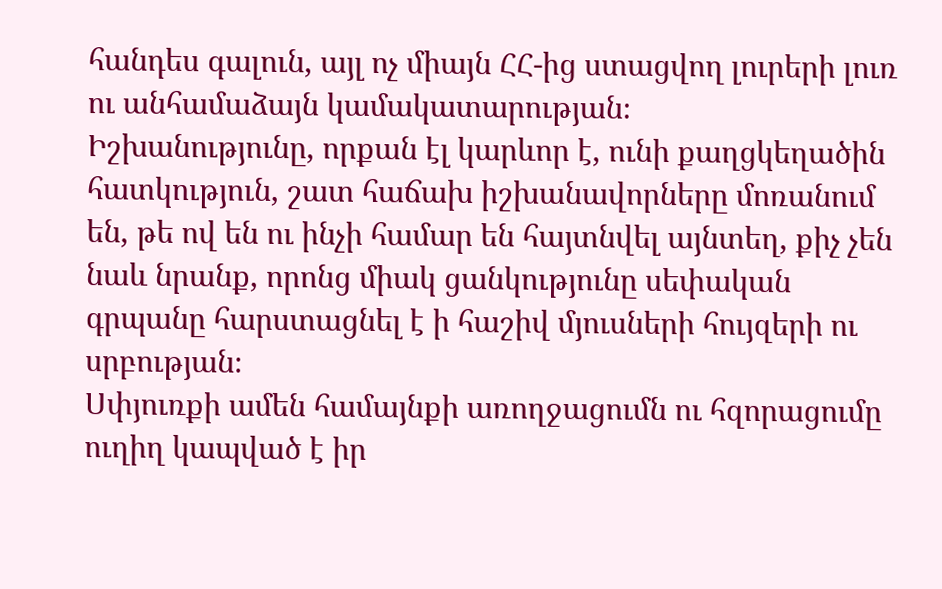հանդես գալուն, այլ ոչ միայն ՀՀ-ից ստացվող լուրերի լուռ ու անհամաձայն կամակատարության։
Իշխանությունը, որքան էլ կարևոր է, ունի քաղցկեղածին հատկություն, շատ հաճախ իշխանավորները մոռանում են, թե ով են ու ինչի համար են հայտնվել այնտեղ, քիչ չեն նաև նրանք, որոնց միակ ցանկությունը սեփական գրպանը հարստացնել է ի հաշիվ մյուսների հույզերի ու սրբության։
Սփյուռքի ամեն համայնքի առողջացումն ու հզորացումը ուղիղ կապված է իր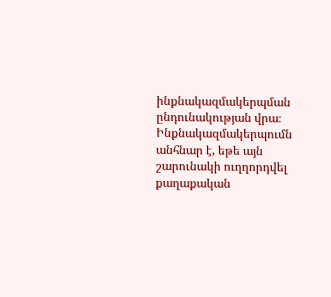ինքնակազմակերպման ընդունակության վրա։ Ինքնակազմակերպումն անհնար է, եթե այն շարունակի ուղղորդվել քաղաքական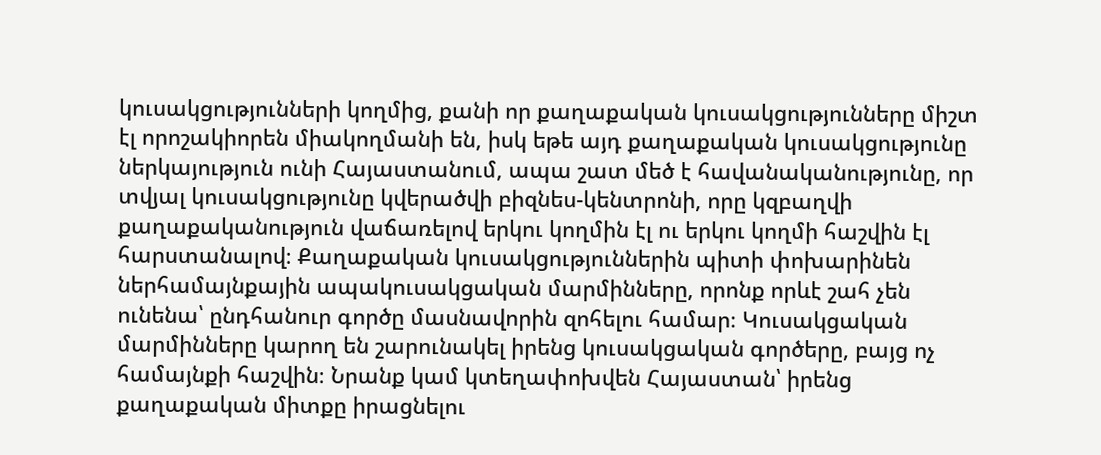կուսակցությունների կողմից, քանի որ քաղաքական կուսակցությունները միշտ էլ որոշակիորեն միակողմանի են, իսկ եթե այդ քաղաքական կուսակցությունը ներկայություն ունի Հայաստանում, ապա շատ մեծ է հավանականությունը, որ տվյալ կուսակցությունը կվերածվի բիզնես-կենտրոնի, որը կզբաղվի քաղաքականություն վաճառելով երկու կողմին էլ ու երկու կողմի հաշվին էլ հարստանալով։ Քաղաքական կուսակցություններին պիտի փոխարինեն ներհամայնքային ապակուսակցական մարմինները, որոնք որևէ շահ չեն ունենա՝ ընդհանուր գործը մասնավորին զոհելու համար։ Կուսակցական մարմինները կարող են շարունակել իրենց կուսակցական գործերը, բայց ոչ համայնքի հաշվին։ Նրանք կամ կտեղափոխվեն Հայաստան՝ իրենց քաղաքական միտքը իրացնելու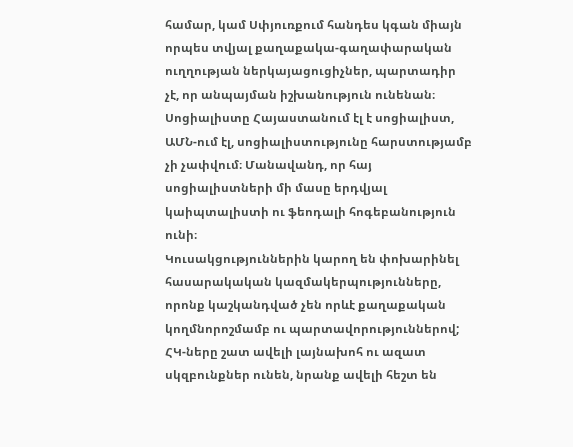համար, կամ Սփյուռքում հանդես կգան միայն որպես տվյալ քաղաքակա-գաղափարական ուղղության ներկայացուցիչներ, պարտադիր չէ, որ անպայման իշխանություն ունենան։ Սոցիալիստը Հայաստանում էլ է սոցիալիստ, ԱՄՆ-ում էլ, սոցիալիստությունը հարստությամբ չի չափվում։ Մանավանդ, որ հայ սոցիալիստների մի մասը երդվյալ կաիպտալիստի ու ֆեոդալի հոգեբանություն ունի։
Կուսակցություններին կարող են փոխարինել հասարակական կազմակերպությունները, որոնք կաշկանդված չեն որևէ քաղաքական կողմնորոշմամբ ու պարտավորություններով; ՀԿ-ները շատ ավելի լայնախոհ ու ազատ սկզբունքներ ունեն, նրանք ավելի հեշտ են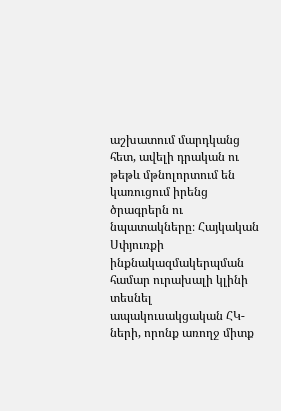աշխատում մարդկանց հետ, ավելի դրական ու թեթև մթնոլորտում են կառուցում իրենց ծրագրերն ու նպատակները։ Հայկական Սփյուռքի ինքնակազմակերպման համար ուրախալի կլինի տեսնել ապակուսակցական ՀԿ-ների, որոնք առողջ միտք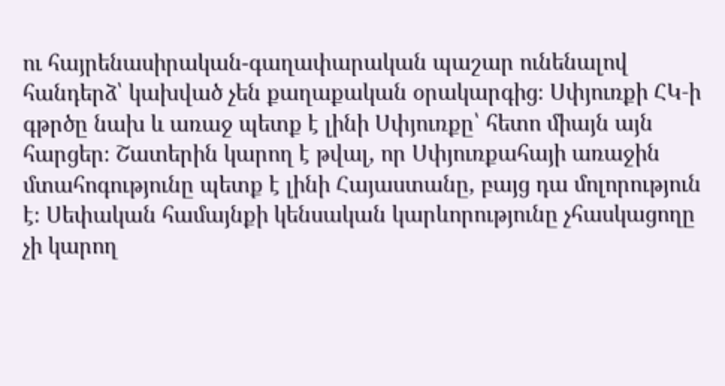ու հայրենասիրական-գաղափարական պաշար ունենալով հանդերձ՝ կախված չեն քաղաքական օրակարգից։ Սփյուռքի ՀԿ‑ի գթրծը նախ և առաջ պետք է լինի Սփյուռքը՝ հետո միայն այն հարցեր։ Շատերին կարող է թվալ, որ Սփյուռքահայի առաջին մտահոգությունը պետք է լինի Հայաստանը, բայց դա մոլորություն է։ Սեփական համայնքի կենսական կարևորությունը չհասկացողը չի կարող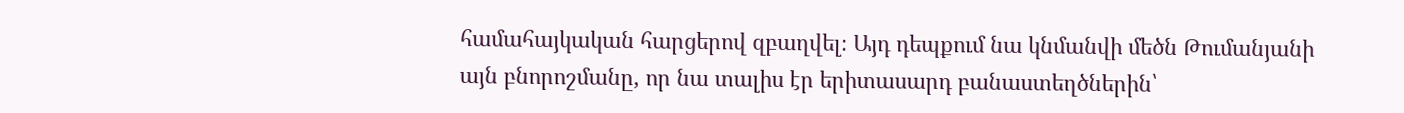համահայկական հարցերով զբաղվել։ Այդ դեպքում նա կնմանվի մեծն Թումանյանի այն բնորոշմանը, որ նա տալիս էր երիտասարդ բանաստեղծներին՝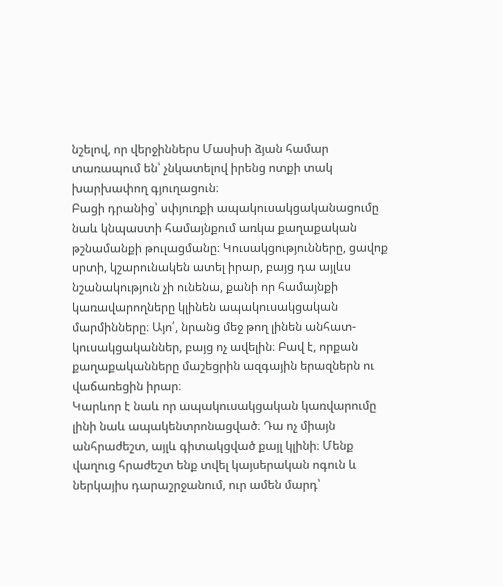նշելով, որ վերջիններս Մասիսի ձյան համար տառապում են՝ չնկատելով իրենց ոտքի տակ խարխափող գյուղացուն։
Բացի դրանից՝ սփյուռքի ապակուսակցականացումը նաև կնպաստի համայնքում առկա քաղաքական թշնամանքի թուլացմանը։ Կուսակցությունները, ցավոք սրտի, կշարունակեն ատել իրար, բայց դա այլևս նշանակություն չի ունենա, քանի որ համայնքի կառավարողները կլինեն ապակուսակցական մարմինները։ Այո՛, նրանց մեջ թող լինեն անհատ-կուսակցականներ, բայց ոչ ավելին։ Բավ է, որքան քաղաքականները մաշեցրին ազգային երազներն ու վաճառեցին իրար։
Կարևոր է նաև որ ապակուսակցական կառվարումը լինի նաև ապակենտրոնացված։ Դա ոչ միայն անհրաժեշտ, այլև գիտակցված քայլ կլինի։ Մենք վաղուց հրաժեշտ ենք տվել կայսերական ոգուն և ներկայիս դարաշրջանում, ուր ամեն մարդ՝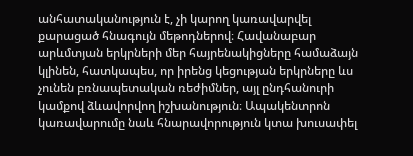անհատականություն է, չի կարող կառավարվել քարացած հնագույն մեթոդներով։ Հավանաբար արևմտյան երկրների մեր հայրենակիցները համաձայն կլինեն, հատկապես, որ իրենց կեցության երկրները ևս չունեն բռնապետական ռեժիմներ, այլ ընդհանուրի կամքով ձևավորվող իշխանություն։ Ապակենտրոն կառավարումը նաև հնարավորություն կտա խուսափել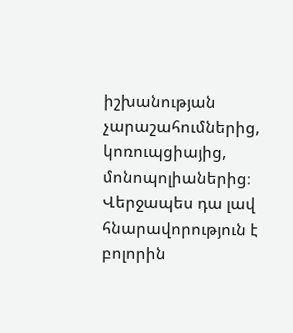իշխանության չարաշահումներից, կոռուպցիայից, մոնոպոլիաներից։ Վերջապես դա լավ հնարավորություն է բոլորին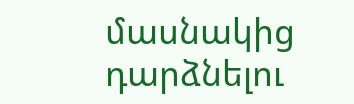մասնակից դարձնելու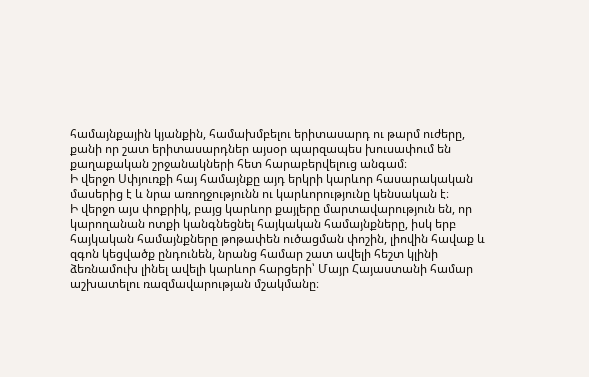համայնքային կյանքին, համախմբելու երիտասարդ ու թարմ ուժերը, քանի որ շատ երիտասարդներ այսօր պարզապես խուսափում են քաղաքական շրջանակների հետ հարաբերվելուց անգամ։
Ի վերջո Սփյուռքի հայ համայնքը այդ երկրի կարևոր հասարակական մասերից է և նրա առողջությունն ու կարևորությունը կենսական է։
Ի վերջո այս փոքրիկ, բայց կարևոր քայլերը մարտավարություն են, որ կարողանան ոտքի կանգնեցնել հայկական համայնքները, իսկ երբ հայկական համայնքները թոթափեն ուծացման փոշին, լիովին հավաք և զգոն կեցվածք ընդունեն, նրանց համար շատ ավելի հեշտ կլինի ձեռնամուխ լինել ավելի կարևոր հարցերի՝ Մայր Հայաստանի համար աշխատելու ռազմավարության մշակմանը։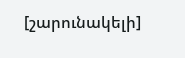[շարունակելի]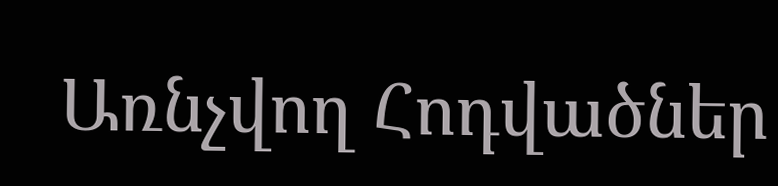Առնչվող Հոդվածներ